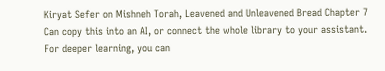Kiryat Sefer on Mishneh Torah, Leavened and Unleavened Bread Chapter 7
Can copy this into an AI, or connect the whole library to your assistant. For deeper learning, you can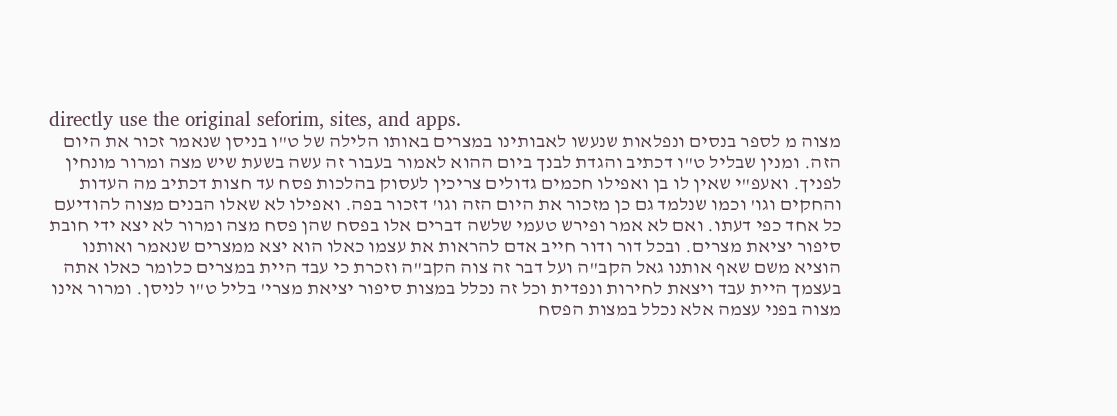directly use the original seforim, sites, and apps.
מצוה מ לספר בנסים ונפלאות שנעשו לאבותינו במצרים באותו הלילה של ט"ו בניסן שנאמר זכור את היום הזה. ומנין שבליל ט"ו דכתיב והגדת לבנך ביום ההוא לאמור בעבור זה עשה בשעת שיש מצה ומרור מונחין לפניך. ואעפ"י שאין לו בן ואפילו חכמים גדולים צריכין לעסוק בהלכות פסח עד חצות דכתיב מה העדות והחקים וגו' וכמו שנלמד גם כן מזכור את היום הזה וגו' דזכור בפה. ואפילו לא שאלו הבנים מצוה להודיעם כל אחד כפי דעתו. ואם לא אמר ופירש טעמי שלשה דברים אלו בפסח שהן פסח מצה ומרור לא יצא ידי חובת סיפור יציאת מצרים. ובכל דור ודור חייב אדם להראות את עצמו כאלו הוא יצא ממצרים שנאמר ואותנו הוציא משם שאף אותנו גאל הקב"ה ועל דבר זה צוה הקב"ה וזכרת כי עבד היית במצרים כלומר כאלו אתה בעצמך היית עבד ויצאת לחירות ונפדית וכל זה נכלל במצות סיפור יציאת מצרי' בליל ט"ו לניסן. ומרור אינו מצוה בפני עצמה אלא נכלל במצות הפסח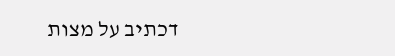דכתיב על מצות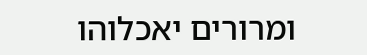ומרורים יאכלוהו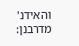והאידנ' מדרבנן: